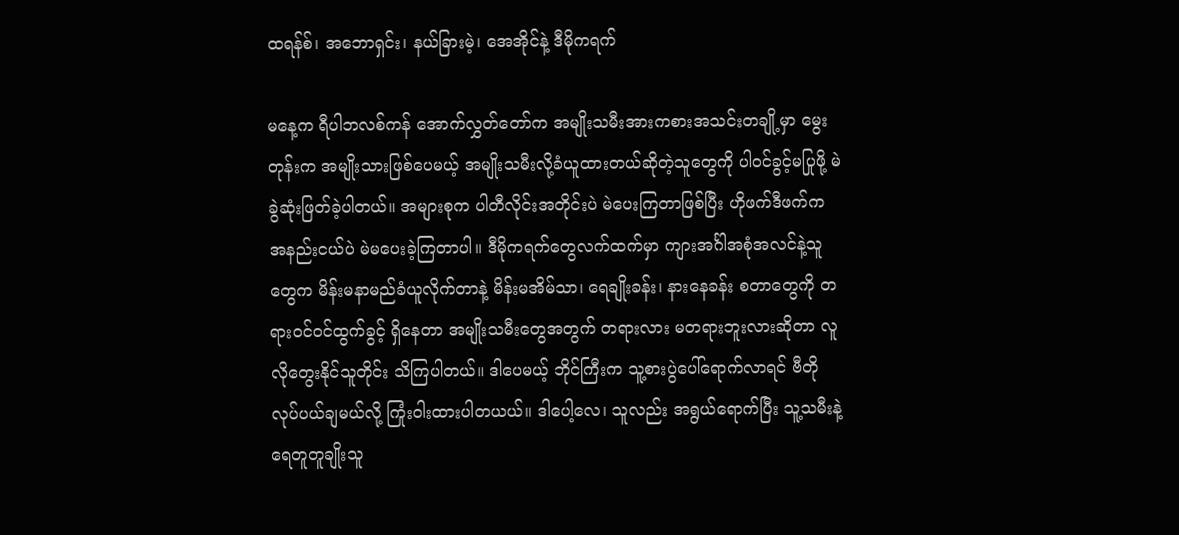ထရန်စ်၊ အဘောရှင်း၊ နယ်ခြားမဲ့၊ အေအိုင်နဲ့ ဒီမိုကရက်

မနေ့က ရီပါဘလစ်ကန် အောက်လွှတ်တော်က အမျိုးသမီးအားကစားအသင်းတချို့မှာ မွေးတုန်းက အမျိုးသားဖြစ်ပေမယ့် အမျိုးသမီးလို့ခံယူထားတယ်ဆိုတဲ့သူတွေကို ပါဝင်ခွင့်မပြုဖို့ မဲခွဲဆုံးဖြတ်ခဲ့ပါတယ်။ အများစုက ပါတီလိုင်းအတိုင်းပဲ မဲပေးကြတာဖြစ်ပြီး ဟိုဖက်ဒီဖက်က အနည်းငယ်ပဲ မဲမပေးခဲ့ကြတာပါ။ ဒီမိုကရက်တွေလက်ထက်မှာ ကျားအင်္ဂါအစုံအလင်နဲ့သူတွေက မိန်းမနာမည်ခံယူလိုက်တာနဲ့ မိန်းမအိမ်သာ၊ ရေချိုးခန်း၊ နားနေခန်း စတာတွေကို တရားဝင်ဝင်ထွက်ခွင့် ရှိနေတာ အမျိုးသမီးတွေအတွက် တရားလား မတရားဘူးလားဆိုတာ လူလိုတွေးနိုင်သူတိုင်း သိကြပါတယ်။ ဒါပေမယ့် ဘိုင်ကြီးက သူ့စားပွဲပေါ်ရောက်လာရင် ဗီတိုလုပ်ပယ်ချမယ်လို့ ကြုံးဝါးထားပါတယယ်။ ဒါပေါ့လေ၊ သူလည်း အရွယ်ရောက်ပြီး သူ့သမီးနဲ့ ရေတူတူချိုးသူ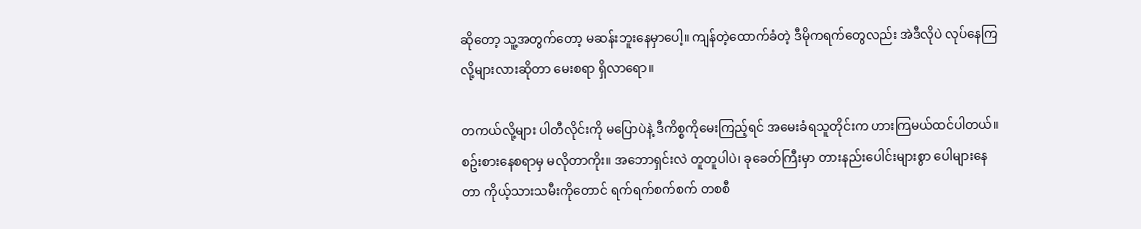ဆိုတော့ သူ့အတွက်တော့ မဆန်းဘူးနေမှာပေါ့။ ကျန်တဲ့ထောက်ခံတဲ့ ဒီမိုကရက်တွေလည်း အဲဒီလိုပဲ လုပ်နေကြလို့များလားဆိုတာ မေးစရာ ရှိလာရော။

တကယ်လို့များ ပါတီလိုင်းကို မပြောပဲနဲ့ ဒီကိစ္စကိုမေးကြည့်ရင် အမေးခံရသူတိုင်းက ဟားကြမယ်ထင်ပါတယ်။ စဥ်းစားနေစရာမှ မလိုတာကိုး။ အဘောရှင်းလဲ တူတူပါပဲ၊ ခုခေတ်ကြီးမှာ တားနည်းပေါင်းများစွာ ပေါများနေတာ ကိုယ့်သားသမီးကိုတောင် ရက်ရက်စက်စက် တစစီ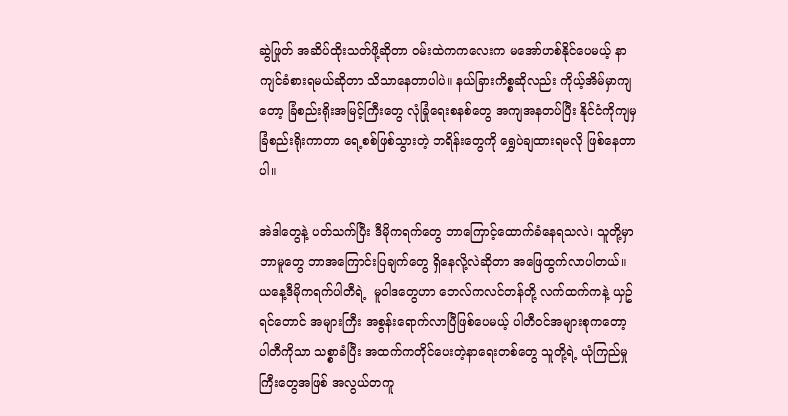ဆွဲဖြုတ် အဆိပ်ထိုးသတ်ဖို့ဆိုတာ ဝမ်းထဲကကလေးက မအော်ဟစ်နိုင်ပေမယ့် နာကျင်ခံစားရမယ်ဆိုတာ သိသာနေတာပါပဲ။ နယ်ခြားကိစ္စဆိုလည်း ကိုယ့်အိမ်မှာကျတော့ ခြံစည်းရိုးအမြင့်ကြီးတွေ လုံခြုံရေးစနစ်တွေ အကျအနတပ်ပြီး နိုင်ငံကိုကျမှ ခြံစည်းရိုးကာတာ ရေ့စစ်ဖြစ်သွားတဲ့ ဘရိန်းတွေကို ရွှေပဲချထားရမလို ဖြစ်နေတာပါ။

အဲဒါတွေနဲ့ ပတ်သက်ပြီး ဒီမိုကရက်တွေ ဘာကြောင့်ထောက်ခံနေရသလဲ၊ သူတို့မှာ ဘာမူတွေ ဘာအကြောင်းပြချက်တွေ ရှိနေလို့လဲဆိုတာ အဖြေထွက်လာပါတယ်။ ယနေ့ဒီမိုကရက်ပါတီရဲ့  မူဝါဒတွေဟာ ဘေလ်ကလင်တန်တို့ လက်ထက်ကနဲ့ ယှဥ်ရင်တောင် အများကြီး အစွန်းရောက်လာပြီဖြစ်ပေမယ့် ပါတီဝင်အများစုကတော့ ပါတီကိုသာ သစ္စာခံပြီး အထက်ကတိုင်ပေးတဲ့နာရေးတစ်တွေ သူတို့ရဲ့ ယုံကြည်မှုကြီးတွေအဖြစ် အလွယ်တကူ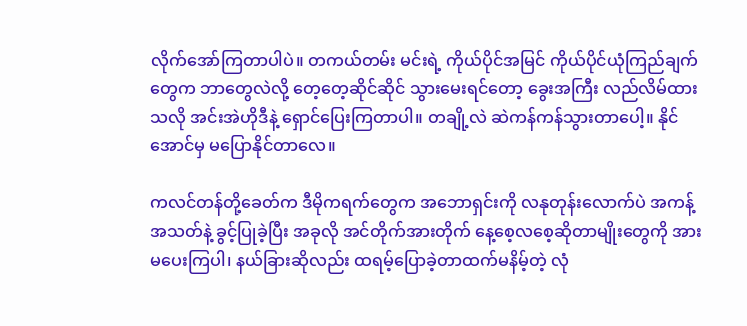လိုက်အော်ကြတာပါပဲ။ တကယ်တမ်း မင်းရဲ့ ကိုယ်ပိုင်အမြင် ကိုယ်ပိုင်ယုံကြည်ချက်တွေက ဘာတွေလဲလို့ တေ့တေ့ဆိုင်ဆိုင် သွားမေးရင်တော့ ခွေးအကြီး လည်လိမ်ထားသလို အင်းအဲဟိုဒီနဲ့ ရှောင်ပြေးကြတာပါ။ တချို့လဲ ဆဲကန်ကန်သွားတာပေါ့။ နိုင်အောင်မှ မပြောနိုင်တာလေ။

ကလင်တန်တို့ခေတ်က ဒီမိုကရက်တွေက အဘောရှင်းကို လနုတုန်းလောက်ပဲ အကန့်အသတ်နဲ့ ခွင့်ပြုခဲ့ပြီး အခုလို အင်တိုက်အားတိုက် နေ့စေ့လစေ့ဆိုတာမျိုးတွေကို အားမပေးကြပါ၊ နယ်ခြားဆိုလည်း ထရမ့်ပြောခဲ့တာထက်မနိမ့်တဲ့ လုံ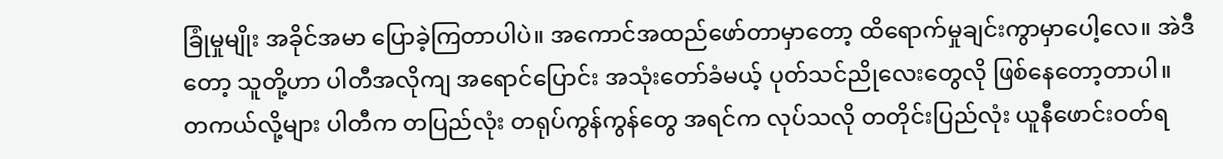ခြုံမှုမျိုး အခိုင်အမာ ပြောခဲ့ကြတာပါပဲ။ အကောင်အထည်ဖော်တာမှာတော့ ထိရောက်မှုချင်းကွာမှာပေါ့လေ။ အဲဒီတော့ သူတို့ဟာ ပါတီအလိုကျ အရောင်ပြောင်း အသုံးတော်ခံမယ့် ပုတ်သင်ညိုလေးတွေလို ဖြစ်နေတော့တာပါ။ တကယ်လို့များ ပါတီက တပြည်လုံး တရုပ်ကွန်ကွန်တွေ အရင်က လုပ်သလို တတိုင်းပြည်လုံး ယူနီဖောင်းဝတ်ရ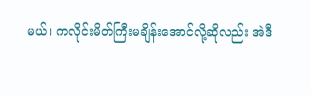မယ်၊ ကလိုင်းမိတ်ကြီးမချိန်းအောင်လို့ဆိုလည်း အဲဒီ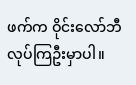ဖက်က ဝိုင်းလော်ဘီလုပ်ကြဦးမှာပါ။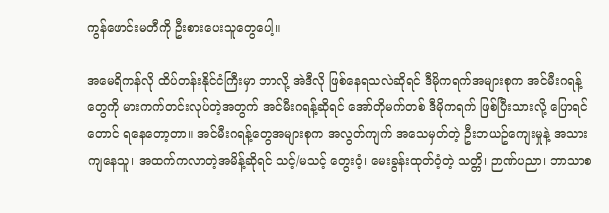ကွန်ဖောင်းမတီကို ဦးစားပေးသူတွေပေါ့။

အမေရိကန်လို ထိပ်တန်းနိုင်ငံကြီးမှာ ဘာလို့ အဲဒီလို ဖြစ်နေရသလဲဆိုရင် ဒီမိုကရက်အများစုက အင်မီးဂရန့်တွေကို မားကက်တင်းလုပ်တဲ့အတွက် အင်မီးဂရန့်ဆိုရင် အော်တိုမက်တစ် ဒီမိုကရက် ဖြစ်ပြီးသားလို့ ပြောရင်တောင် ရနေတော့တာ။ အင်မီးဂရန့်တွေအများစုက အလွတ်ကျက် အသေမှတ်တဲ့ ဦးဘယဥ်ကျေးမှုနဲ့ အသားကျနေသူ၊ အထက်ကလာတဲ့အမိန့်ဆိုရင် သင့်/မသင့် တွေးဝံ့၊ မေးခွန်းထုတ်ဝံ့တဲ့ သတ္တိ၊ ဉာဏ်ပညာ၊ ဘာသာစ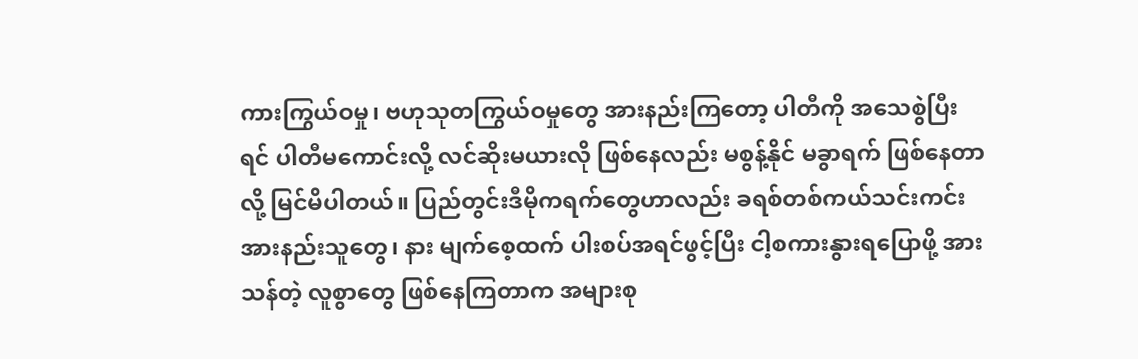ကားကြွယ်ဝမှု၊ ဗဟုသုတကြွယ်ဝမှုတွေ အားနည်းကြတော့ ပါတီကို အသေစွဲပြီးရင် ပါတီမကောင်းလို့ လင်ဆိုးမယားလို ဖြစ်နေလည်း မစွန့်နိုင် မခွာရက် ဖြစ်နေတာလို့ မြင်မိပါတယ်။ ပြည်တွင်းဒီမိုကရက်တွေဟာလည်း ခရစ်တစ်ကယ်သင်းကင်း အားနည်းသူတွေ၊ နား မျက်စေ့ထက် ပါးစပ်အရင်ဖွင့်ပြီး ငါ့စကားနွားရပြောဖို့ အားသန်တဲ့ လူစွာတွေ ဖြစ်နေကြတာက အများစု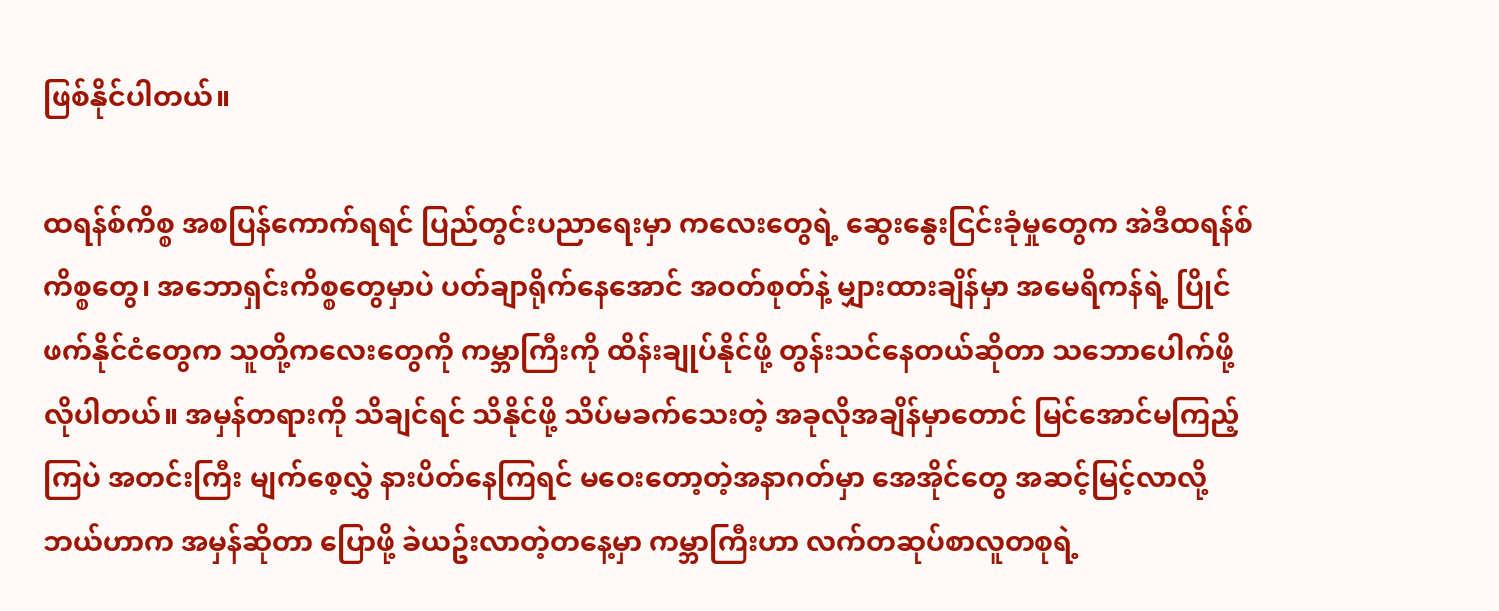ဖြစ်နိုင်ပါတယ်။

ထရန်စ်ကိစ္စ အစပြန်ကောက်ရရင် ပြည်တွင်းပညာရေးမှာ ကလေးတွေရဲ့ ဆွေးနွေးငြင်းခုံမှုတွေက အဲဒီထရန်စ်ကိစ္စတွေ၊ အဘောရှင်းကိစ္စတွေမှာပဲ ပတ်ချာရိုက်နေအောင် အဝတ်စုတ်နဲ့ မျှားထားချိန်မှာ အမေရိကန်ရဲ့ ပြိုင်ဖက်နိုင်ငံတွေက သူတို့ကလေးတွေကို ကမ္ဘာကြီးကို ထိန်းချုပ်နိုင်ဖို့ တွန်းသင်နေတယ်ဆိုတာ သဘောပေါက်ဖို့ လိုပါတယ်။ အမှန်တရားကို သိချင်ရင် သိနိုင်ဖို့ သိပ်မခက်သေးတဲ့ အခုလိုအချိန်မှာတောင် မြင်အောင်မကြည့်ကြပဲ အတင်းကြီး မျက်စေ့လွှဲ နားပိတ်နေကြရင် မဝေးတော့တဲ့အနာဂတ်မှာ အေအိုင်တွေ အဆင့်မြင့်လာလို့ ဘယ်ဟာက အမှန်ဆိုတာ ပြောဖို့ ခဲယဥ်းလာတဲ့တနေ့မှာ ကမ္ဘာကြီးဟာ လက်တဆုပ်စာလူတစုရဲ့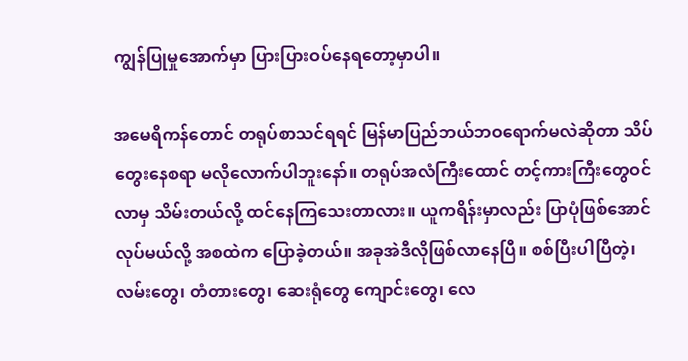ကျွန်ပြုမှုအောက်မှာ ပြားပြားဝပ်နေရတော့မှာပါ။

အမေရိကန်တောင် တရုပ်စာသင်ရရင် မြန်မာပြည်ဘယ်ဘဝရောက်မလဲဆိုတာ သိပ်တွေးနေစရာ မလိုလောက်ပါဘူးနော်။ တရုပ်အလံကြီးထောင် တင့်ကားကြီးတွေဝင်လာမှ သိမ်းတယ်လို့ ထင်နေကြသေးတာလား။ ယူကရိန်းမှာလည်း ပြာပုံဖြစ်အောင်လုပ်မယ်လို့ အစထဲက ပြောခဲ့တယ်။ အခုအဲဒီလိုဖြစ်လာနေပြီ။ စစ်ပြီးပါပြီတဲ့၊ လမ်းတွေ၊ တံတားတွေ၊ ဆေးရုံတွေ ကျောင်းတွေ၊ လေ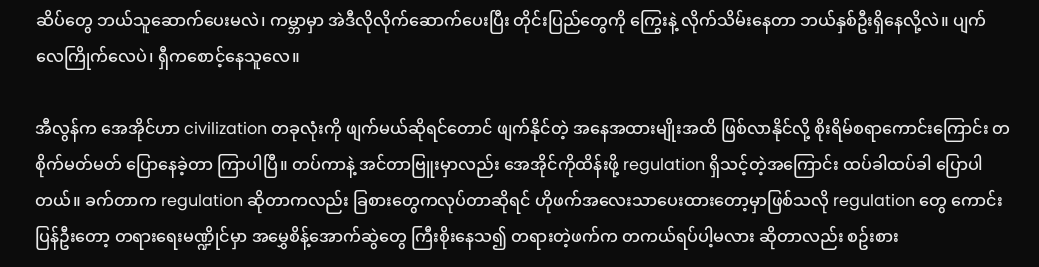ဆိပ်တွေ ဘယ်သူဆောက်ပေးမလဲ၊ ကမ္ဘာမှာ အဲဒီလိုလိုက်ဆောက်ပေးပြီး တိုင်းပြည်တွေကို ကြွေးနဲ့ လိုက်သိမ်းနေတာ ဘယ်နှစ်ဦးရှိနေလို့လဲ။ ပျက်လေကြိုက်လေပဲ၊ ရှီကစောင့်နေသူလေ။

အီလွန်က အေအိုင်ဟာ civilization တခုလုံးကို ဖျက်မယ်ဆိုရင်တောင် ဖျက်နိုင်တဲ့ အနေအထားမျိုးအထိ ဖြစ်လာနိုင်လို့ စိုးရိမ်စရာကောင်းကြောင်း တစိုက်မတ်မတ် ပြောနေခဲ့တာ ကြာပါပြီ။ တပ်ကာနဲ့ အင်တာဗြူးမှာလည်း အေအိုင်ကိုထိန်းဖို့ regulation ရှိသင့်တဲ့အကြောင်း ထပ်ခါထပ်ခါ ပြောပါတယ်။ ခက်တာက regulation ဆိုတာကလည်း ခြစားတွေကလုပ်တာဆိုရင် ဟိုဖက်အလေးသာပေးထားတော့မှာဖြစ်သလို regulation တွေ ကောင်းပြန်ဦးတော့ တရားရေးမဏ္ဍိုင်မှာ အမွှေစိန့်အောက်ဆွဲတွေ ကြီးစိုးနေသ၍ တရားတဲ့ဖက်က တကယ်ရပ်ပါ့မလား ဆိုတာလည်း စဥ်းစား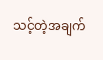သင့်တဲ့အချက်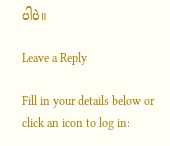ပါပဲ။

Leave a Reply

Fill in your details below or click an icon to log in: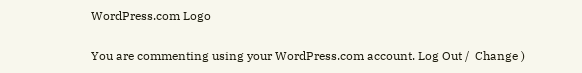WordPress.com Logo

You are commenting using your WordPress.com account. Log Out /  Change )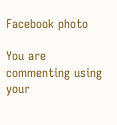Facebook photo

You are commenting using your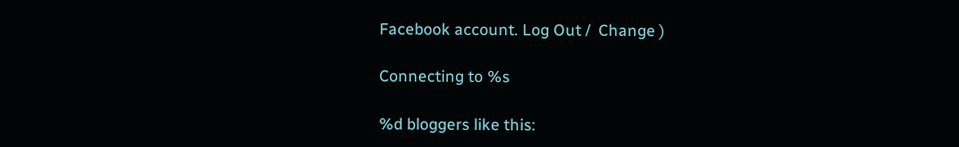Facebook account. Log Out /  Change )

Connecting to %s

%d bloggers like this: